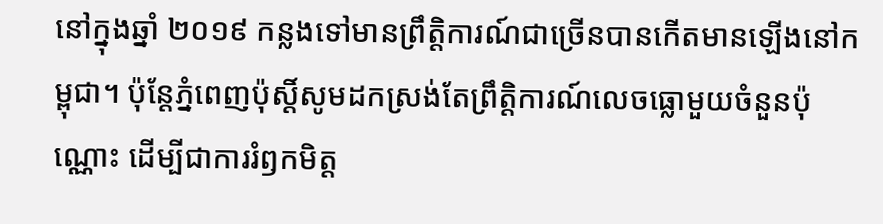នៅក្នុងឆ្នាំ ២០១៩ កន្លងទៅមានព្រឹត្តិការណ៍ជាច្រើនបានកើតមានឡើងនៅកម្ពុជា។ ប៉ុន្តែភ្នំពេញប៉ុស្ដិ៍សូមដកស្រង់តែព្រឹត្តិការណ៍លេចធ្លោមួយចំនួនប៉ុណ្ណោះ ដើម្បីជាការរំឭកមិត្ត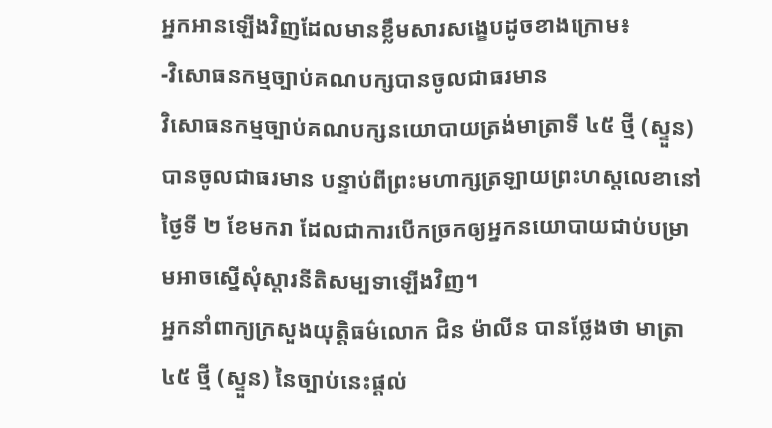អ្នកអានឡើងវិញដែលមានខ្លឹមសារសង្ខេបដូចខាងក្រោម៖
-វិសោធនកម្មច្បាប់គណបក្សបានចូលជាធរមាន
វិសោធនកម្មច្បាប់គណបក្សនយោបាយត្រង់មាត្រាទី ៤៥ ថ្មី (ស្ទួន) បានចូលជាធរមាន បន្ទាប់ពីព្រះមហាក្សត្រឡាយព្រះហស្ដលេខានៅថ្ងៃទី ២ ខែមករា ដែលជាការបើកច្រកឲ្យអ្នកនយោបាយជាប់បម្រាមអាចស្នើសុំស្ដារនីតិសម្បទាឡើងវិញ។
អ្នកនាំពាក្យក្រសួងយុត្តិធម៌លោក ជិន ម៉ាលីន បានថ្លែងថា មាត្រា ៤៥ ថ្មី (ស្ទួន) នៃច្បាប់នេះផ្ដល់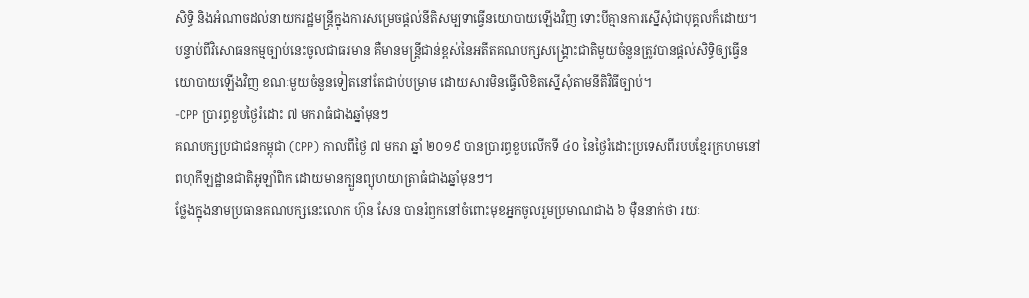សិទ្ធិ និងអំណាចដល់នាយករដ្ឋមន្ត្រីក្នុងការសម្រេចផ្តល់នីតិសម្បទាធ្វើនយោបាយឡើងវិញ ទោះបីគ្មានការស្នើសុំជាបុគ្គលក៏ដោយ។
បន្ទាប់ពីវិសោធនកម្មច្បាប់នេះចូលជាធរមាន គឺមានមន្ត្រីជាន់ខ្ពស់នៃអតីតគណបក្សសង្គ្រោះជាតិមួយចំនួនត្រូវបានផ្ដល់សិទ្ធិឲ្យធ្វើនយោបាយឡើងវិញ ខណៈមួយចំនួនទៀតនៅតែជាប់បម្រាម ដោយសារមិនធ្វើលិខិតស្នើសុំតាមនីតិវិធីច្បាប់។
-CPP ប្រារព្ធខួបថ្ងៃរំដោះ ៧ មករាធំជាងឆ្នាំមុនៗ
គណបក្សប្រជាជនកម្ពុជា (CPP) កាលពីថ្ងៃ ៧ មករា ឆ្នាំ ២០១៩ បានប្រារព្ធខួបលើកទី ៤០ នៃថ្ងៃរំដោះប្រទេសពីរបបខ្មែរក្រហមនៅពហុកីឡដ្ឋានជាតិអូឡាំពិក ដោយមានក្បួនព្យុហយាត្រាធំជាងឆ្នាំមុនៗ។
ថ្លែងក្នុងនាមប្រធានគណបក្សនេះលោក ហ៊ុន សែន បានរំឭកនៅចំពោះមុខអ្នកចូលរួមប្រមាណជាង ៦ ម៉ឺននាក់ថា រយៈ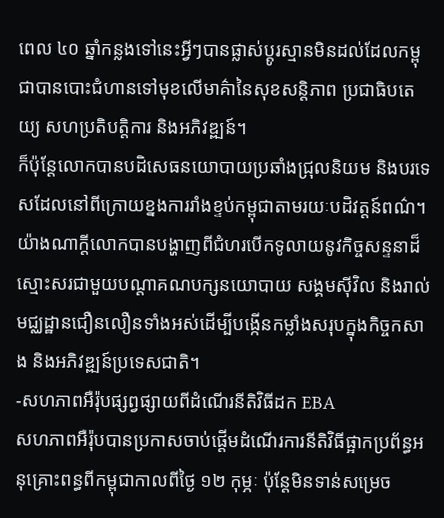ពេល ៤០ ឆ្នាំកន្លងទៅនេះអ្វីៗបានផ្លាស់ប្ដូរស្មានមិនដល់ដែលកម្ពុជាបានបោះជំហានទៅមុខលើមាគ៌ានៃសុខសន្តិភាព ប្រជាធិបតេយ្យ សហប្រតិបត្តិការ និងអភិវឌ្ឍន៍។
ក៏ប៉ុន្តែលោកបានបដិសេធនយោបាយប្រឆាំងជ្រុលនិយម និងបរទេសដែលនៅពីក្រោយខ្នងការរាំងខ្ទប់កម្ពុជាតាមរយៈបដិវត្តន៍ពណ៌។
យ៉ាងណាក្ដីលោកបានបង្ហាញពីជំហរបើកទូលាយនូវកិច្ចសន្ទនាដ៏ស្មោះសរជាមួយបណ្ដាគណបក្សនយោបាយ សង្គមស៊ីវិល និងរាល់មជ្ឈដ្ឋានជឿនលឿនទាំងអស់ដើម្បីបង្កើនកម្លាំងសរុបក្នុងកិច្ចកសាង និងអភិវឌ្ឍន៍ប្រទេសជាតិ។
-សហភាពអឺរ៉ុបផ្សព្វផ្សាយពីដំណើរនីតិវិធីដក EBA
សហភាពអឺរ៉ុបបានប្រកាសចាប់ផ្ដើមដំណើរការនីតិវិធីផ្អាកប្រព័ន្ធអនុគ្រោះពន្ធពីកម្ពុជាកាលពីថ្ងៃ ១២ កុម្ភៈ ប៉ុន្តែមិនទាន់សម្រេច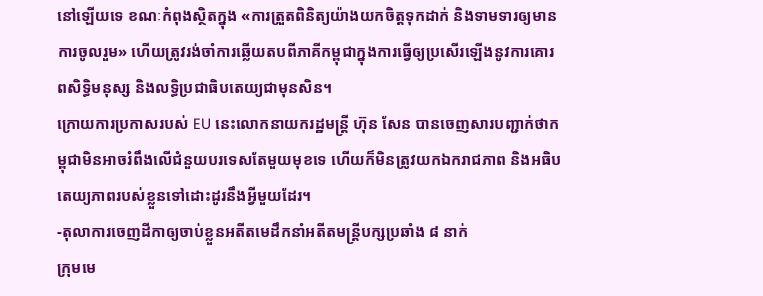នៅឡើយទេ ខណៈកំពុងស្ថិតក្នុង «ការត្រួតពិនិត្យយ៉ាងយកចិត្តទុកដាក់ និងទាមទារឲ្យមានការចូលរួម» ហើយត្រូវរង់ចាំការឆ្លើយតបពីភាគីកម្ពុជាក្នុងការធ្វើឲ្យប្រសើរឡើងនូវការគោរពសិទ្ធិមនុស្ស និងលទិ្ធប្រជាធិបតេយ្យជាមុនសិន។
ក្រោយការប្រកាសរបស់ EU នេះលោកនាយករដ្ឋមន្ត្រី ហ៊ុន សែន បានចេញសារបញ្ជាក់ថាកម្ពុជាមិនអាចរំពឹងលើជំនួយបរទេសតែមួយមុខទេ ហើយក៏មិនត្រូវយកឯករាជភាព និងអធិបតេយ្យភាពរបស់ខ្លួនទៅដោះដូរនឹងអ្វីមួយដែរ។
-តុលាការចេញដីកាឲ្យចាប់ខ្លួនអតីតមេដឹកនាំអតីតមន្ត្រីបក្សប្រឆាំង ៨ នាក់
ក្រុមមេ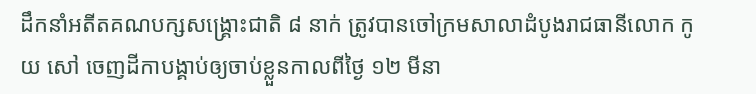ដឹកនាំអតីតគណបក្សសង្គ្រោះជាតិ ៨ នាក់ ត្រូវបានចៅក្រមសាលាដំបូងរាជធានីលោក កូយ សៅ ចេញដីកាបង្គាប់ឲ្យចាប់ខ្លួនកាលពីថ្ងៃ ១២ មីនា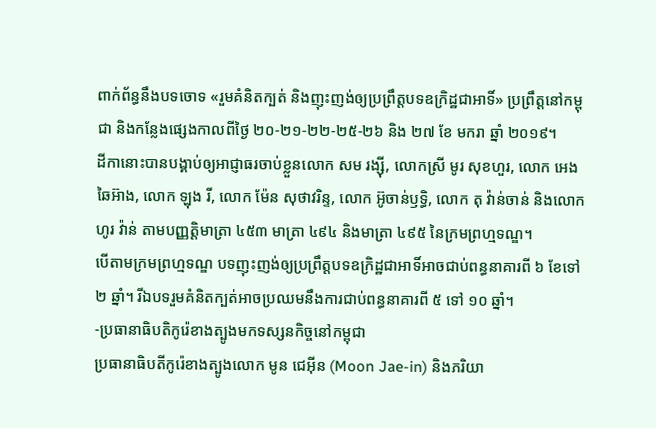ពាក់ព័ន្ធនឹងបទចោទ «រួមគំនិតក្បត់ និងញុះញង់ឲ្យប្រព្រឹត្តបទឧក្រិដ្ឋជាអាទិ៍» ប្រព្រឹត្តនៅកម្ពុជា និងកន្លែងផ្សេងកាលពីថ្ងៃ ២០-២១-២២-២៥-២៦ និង ២៧ ខែ មករា ឆ្នាំ ២០១៩។
ដីកានោះបានបង្គាប់ឲ្យអាជ្ញាធរចាប់ខ្លួនលោក សម រង្ស៊ី, លោកស្រី មូរ សុខហួរ, លោក អេង ឆៃអ៊ាង, លោក ឡុង រី, លោក ម៉ែន សុថាវរិន្ទ, លោក អ៊ូចាន់ឫទ្ធិ, លោក តុ វ៉ាន់ចាន់ និងលោក ហូរ វ៉ាន់ តាមបញ្ញត្តិមាត្រា ៤៥៣ មាត្រា ៤៩៤ និងមាត្រា ៤៩៥ នៃក្រមព្រហ្មទណ្ឌ។
បើតាមក្រមព្រហ្មទណ្ឌ បទញុះញង់ឲ្យប្រព្រឹត្តបទឧក្រិដ្ឋជាអាទិ៍អាចជាប់ពន្ធនាគារពី ៦ ខែទៅ ២ ឆ្នាំ។ រីឯបទរួមគំនិតក្បត់អាចប្រឈមនឹងការជាប់ពន្ធនាគារពី ៥ ទៅ ១០ ឆ្នាំ។
-ប្រធានាធិបតិកូរ៉េខាងត្បូងមកទស្សនកិច្ចនៅកម្ពុជា
ប្រធានាធិបតីកូរ៉េខាងត្បូងលោក មូន ជេអ៊ីន (Moon Jae-in) និងភរិយា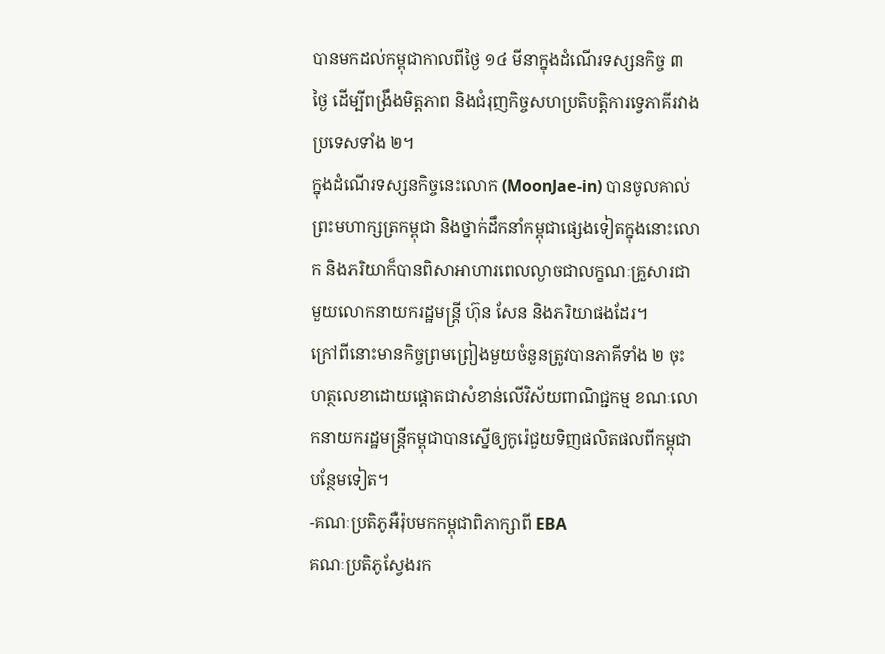បានមកដល់កម្ពុជាកាលពីថ្ងៃ ១៤ មីនាក្នុងដំណើរទស្សនកិច្ច ៣ ថ្ងៃ ដើម្បីពង្រឹងមិត្តភាព និងជំរុញកិច្ចសហប្រតិបត្តិការទ្វេភាគីរវាងប្រទេសទាំង ២។
ក្នុងដំណើរទស្សនកិច្ចនេះលោក (MoonJae-in) បានចូលគាល់ព្រះមហាក្សត្រកម្ពុជា និងថ្នាក់ដឹកនាំកម្ពុជាផ្សេងទៀតក្នុងនោះលោក និងភរិយាក៏បានពិសាអាហារពេលល្ងាចជាលក្ខណៈគ្រួសារជាមួយលោកនាយករដ្ឋមន្ត្រី ហ៊ុន សែន និងភរិយាផងដែរ។
ក្រៅពីនោះមានកិច្ចព្រមព្រៀងមួយចំនួនត្រូវបានភាគីទាំង ២ ចុះហត្ថលេខាដោយផ្ដោតជាសំខាន់លើវិស័យពាណិជ្ជកម្ម ខណៈលោកនាយករដ្ឋមន្ត្រីកម្ពុជាបានស្នើឲ្យកូរ៉េជួយទិញផលិតផលពីកម្ពុជាបន្ថែមទៀត។
-គណៈប្រតិភូអឺរ៉ុបមកកម្ពុជាពិភាក្សាពី EBA
គណៈប្រតិភូស្វែងរក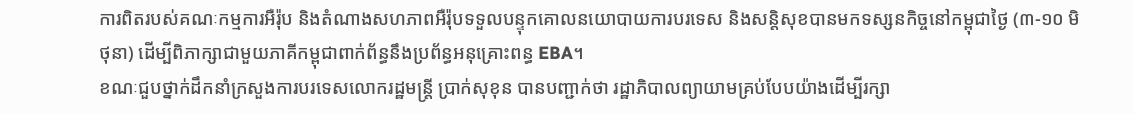ការពិតរបស់គណៈកម្មការអឺរ៉ុប និងតំណាងសហភាពអឺរ៉ុបទទួលបន្ទុកគោលនយោបាយការបរទេស និងសន្តិសុខបានមកទស្សនកិច្ចនៅកម្ពុជាថ្ងៃ (៣-១០ មិថុនា) ដើម្បីពិភាក្សាជាមួយភាគីកម្ពុជាពាក់ព័ន្ធនឹងប្រព័ន្ធអនុគ្រោះពន្ធ EBA។
ខណៈជួបថ្នាក់ដឹកនាំក្រសួងការបរទេសលោករដ្ឋមន្ត្រី ប្រាក់សុខុន បានបញ្ជាក់ថា រដ្ឋាភិបាលព្យាយាមគ្រប់បែបយ៉ាងដើម្បីរក្សា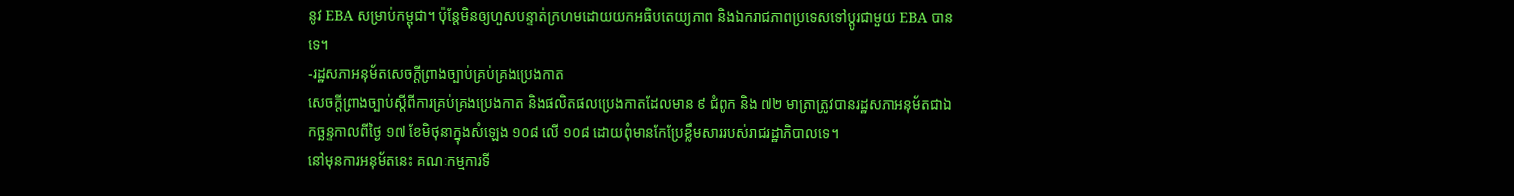នូវ EBA សម្រាប់កម្ពុជា។ ប៉ុន្តែមិនឲ្យហួសបន្ទាត់ក្រហមដោយយកអធិបតេយ្យភាព និងឯករាជភាពប្រទេសទៅប្តូរជាមួយ EBA បានទេ។
-រដ្ឋសភាអនុម័តសេចក្ដីព្រាងច្បាប់គ្រប់គ្រងប្រេងកាត
សេចក្តីព្រាងច្បាប់ស្តីពីការគ្រប់គ្រងប្រេងកាត និងផលិតផលប្រេងកាតដែលមាន ៩ ជំពូក និង ៧២ មាត្រាត្រូវបានរដ្ឋសភាអនុម័តជាឯកច្ឆន្ទកាលពីថ្ងៃ ១៧ ខែមិថុនាក្នុងសំឡេង ១០៨ លើ ១០៨ ដោយពុំមានកែប្រែខ្លឹមសាររបស់រាជរដ្ឋាភិបាលទេ។
នៅមុនការអនុម័តនេះ គណៈកម្មការទី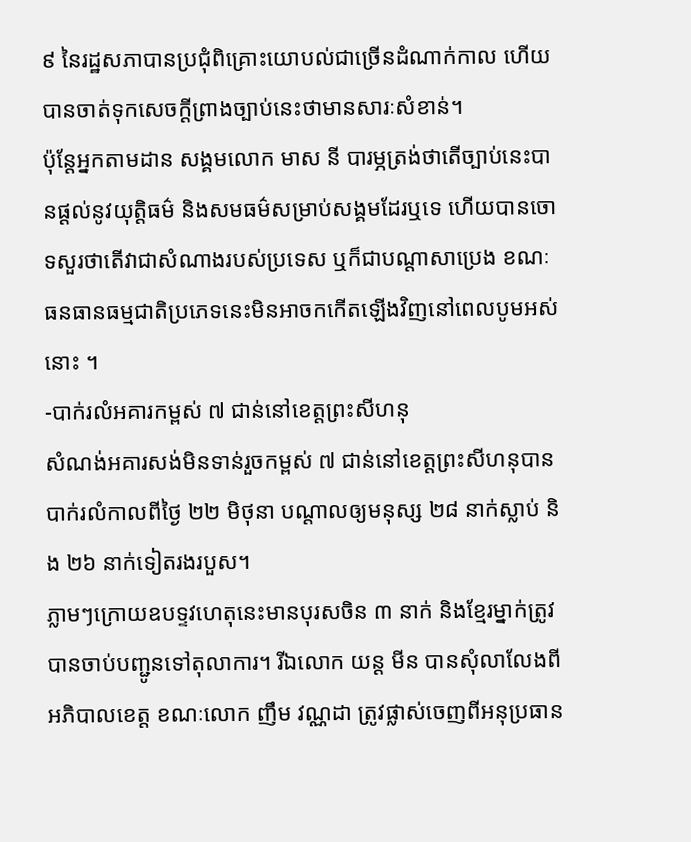៩ នៃរដ្ឋសភាបានប្រជុំពិគ្រោះយោបល់ជាច្រើនដំណាក់កាល ហើយបានចាត់ទុកសេចក្ដីព្រាងច្បាប់នេះថាមានសារៈសំខាន់។
ប៉ុន្តែអ្នកតាមដាន សង្គមលោក មាស នី បារម្ភត្រង់ថាតើច្បាប់នេះបានផ្ដល់នូវយុត្ដិធម៌ និងសមធម៌សម្រាប់សង្គមដែរឬទេ ហើយបានចោទសួរថាតើវាជាសំណាងរបស់ប្រទេស ឬក៏ជាបណ្ដាសាប្រេង ខណៈធនធានធម្មជាតិប្រភេទនេះមិនអាចកកើតឡើងវិញនៅពេលបូមអស់នោះ ។
-បាក់រលំអគារកម្ពស់ ៧ ជាន់នៅខេត្តព្រះសីហនុ
សំណង់អគារសង់មិនទាន់រួចកម្ពស់ ៧ ជាន់នៅខេត្តព្រះសីហនុបានបាក់រលំកាលពីថ្ងៃ ២២ មិថុនា បណ្ដាលឲ្យមនុស្ស ២៨ នាក់ស្លាប់ និង ២៦ នាក់ទៀតរងរបួស។
ភ្លាមៗក្រោយឧបទ្ទវហេតុនេះមានបុរសចិន ៣ នាក់ និងខ្មែរម្នាក់ត្រូវបានចាប់បញ្ជូនទៅតុលាការ។ រីឯលោក យន្ត មីន បានសុំលាលែងពីអភិបាលខេត្ត ខណៈលោក ញឹម វណ្ណដា ត្រូវផ្លាស់ចេញពីអនុប្រធាន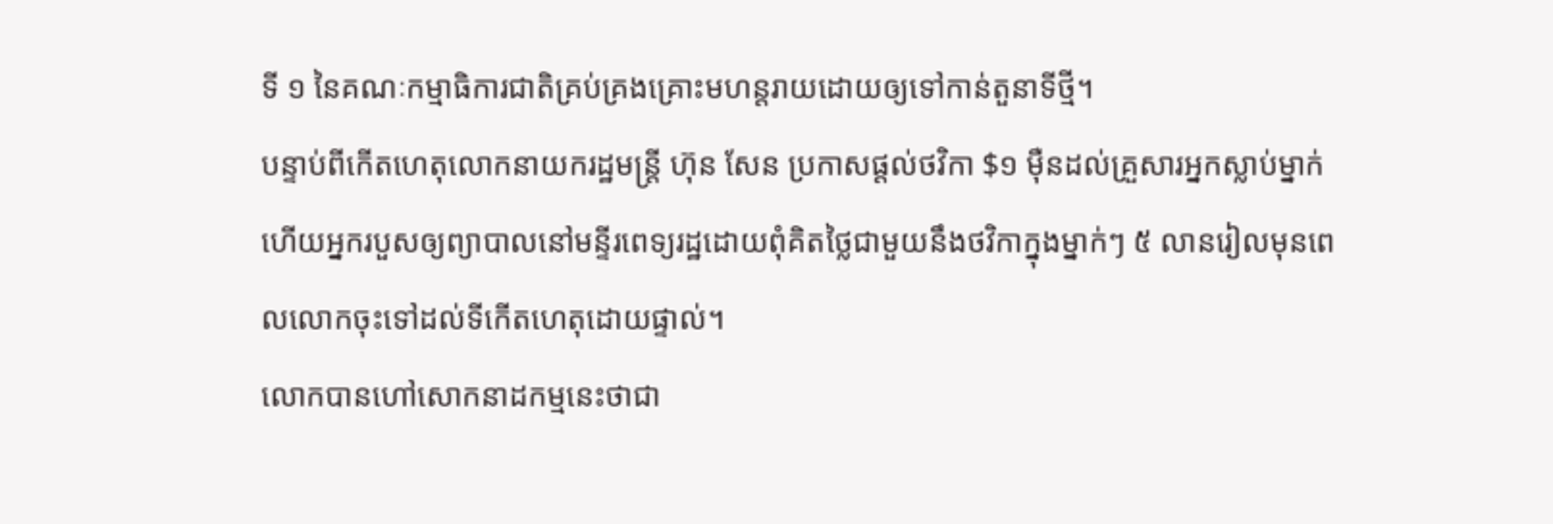ទី ១ នៃគណៈកម្មាធិការជាតិគ្រប់គ្រងគ្រោះមហន្តរាយដោយឲ្យទៅកាន់តួនាទីថ្មី។
បន្ទាប់ពីកើតហេតុលោកនាយករដ្ឋមន្ត្រី ហ៊ុន សែន ប្រកាសផ្ដល់ថវិកា $១ ម៉ឺនដល់គ្រួសារអ្នកស្លាប់ម្នាក់ ហើយអ្នករបួសឲ្យព្យាបាលនៅមន្ទីរពេទ្យរដ្ឋដោយពុំគិតថ្លៃជាមួយនឹងថវិកាក្នុងម្នាក់ៗ ៥ លានរៀលមុនពេលលោកចុះទៅដល់ទីកើតហេតុដោយផ្ទាល់។
លោកបានហៅសោកនាដកម្មនេះថាជា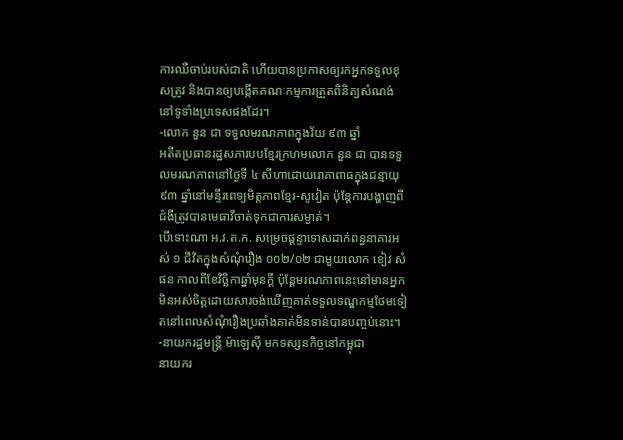ការឈឺចាប់របស់ជាតិ ហើយបានប្រកាសឲ្យរកអ្នកទទួលខុសត្រូវ និងបានឲ្យបង្កើតគណៈកម្មការត្រួតពិនិត្យសំណង់នៅទូទាំងប្រទេសផងដែរ។
-លោក នួន ជា ទទួលមរណភាពក្នុងវ័យ ៩៣ ឆ្នាំ
អតីតប្រធានរដ្ឋសភារបបខ្មែរក្រហមលោក នួន ជា បានទទួលមរណភាពនៅថ្ងៃទី ៤ សីហាដោយរោគាពាធក្នុងជន្មាយុ ៩៣ ឆ្នាំនៅមន្ទីរពេទ្យមិត្តភាពខ្មែរ-សូវៀត ប៉ុន្តែការបង្ហាញពីជំងឺត្រូវបានមេធាវីចាត់ទុកជាការសម្ងាត់។
បើទោះណា អ.វ.ត.ក. សម្រេចផ្ដន្ទាទោសដាក់ពន្ធនាគារអស់ ១ ជីវិតក្នុងសំណុំរឿង ០០២/០២ ជាមួយលោក ខៀវ សំផន កាលពីខែវិច្ឆិកាឆ្នាំមុនក្ដី ប៉ុន្តែមរណភាពនេះនៅមានអ្នកមិនអស់ចិត្តដោយសារចង់ឃើញគាត់ទទួលទណ្ឌកម្មថែមទៀតនៅពេលសំណុំរឿងប្រឆាំងគាត់មិនទាន់បានបញ្ចប់នោះ។
-នាយករដ្ឋមន្ត្រី ម៉ាឡេស៊ី មកទស្សនកិច្ចនៅកម្ពុជា
នាយករ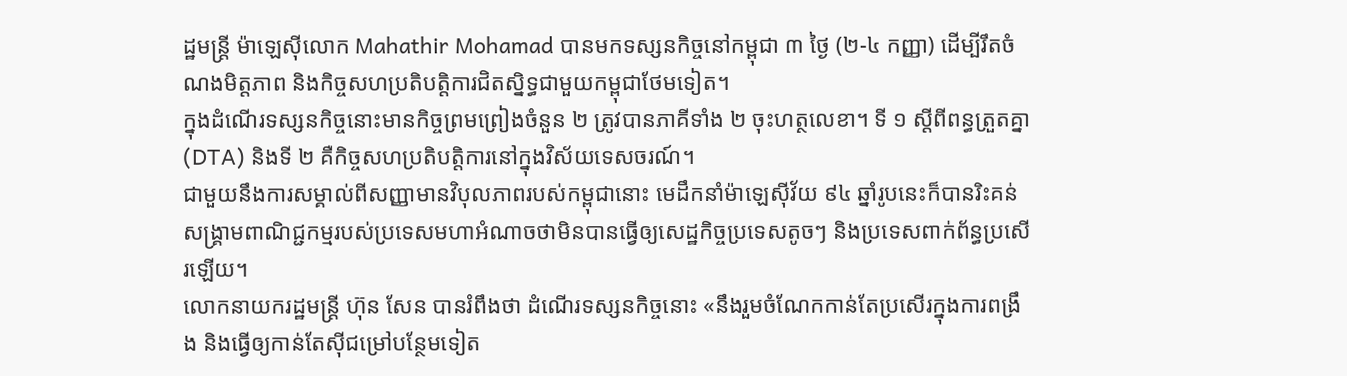ដ្ឋមន្ត្រី ម៉ាឡេស៊ីលោក Mahathir Mohamad បានមកទស្សនកិច្ចនៅកម្ពុជា ៣ ថ្ងៃ (២-៤ កញ្ញា) ដើម្បីរឹតចំណងមិត្តភាព និងកិច្ចសហប្រតិបត្តិការជិតស្និទ្ធជាមួយកម្ពុជាថែមទៀត។
ក្នុងដំណើរទស្សនកិច្ចនោះមានកិច្ចព្រមព្រៀងចំនួន ២ ត្រូវបានភាគីទាំង ២ ចុះហត្ថលេខា។ ទី ១ ស្តីពីពន្ធត្រួតគ្នា (DTA) និងទី ២ គឺកិច្ចសហប្រតិបត្តិការនៅក្នុងវិស័យទេសចរណ៍។
ជាមួយនឹងការសម្គាល់ពីសញ្ញាមានវិបុលភាពរបស់កម្ពុជានោះ មេដឹកនាំម៉ាឡេស៊ីវ័យ ៩៤ ឆ្នាំរូបនេះក៏បានរិះគន់សង្គ្រាមពាណិជ្ជកម្មរបស់ប្រទេសមហាអំណាចថាមិនបានធ្វើឲ្យសេដ្ឋកិច្ចប្រទេសតូចៗ និងប្រទេសពាក់ព័ន្ធប្រសើរឡើយ។
លោកនាយករដ្ឋមន្ត្រី ហ៊ុន សែន បានរំពឹងថា ដំណើរទស្សនកិច្ចនោះ «នឹងរួមចំណែកកាន់តែប្រសើរក្នុងការពង្រឹង និងធ្វើឲ្យកាន់តែស៊ីជម្រៅបន្ថែមទៀត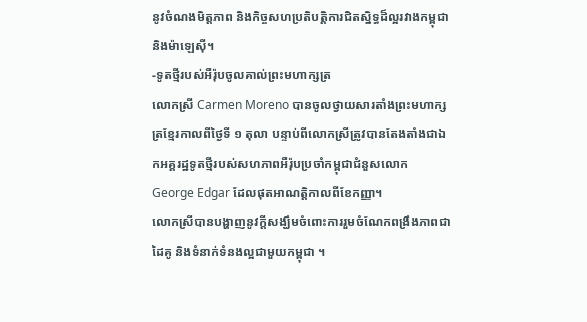នូវចំណងមិត្តភាព និងកិច្ចសហប្រតិបត្តិការជិតស្និទ្ធដ៏ល្អរវាងកម្ពុជា និងម៉ាឡេស៊ី។
-ទូតថ្មីរបស់អឺរ៉ុបចូលគាល់ព្រះមហាក្សត្រ
លោកស្រី Carmen Moreno បានចូលថ្វាយសារតាំងព្រះមហាក្សត្រខ្មែរកាលពីថ្ងៃទី ១ តុលា បន្ទាប់ពីលោកស្រីត្រូវបានតែងតាំងជាឯកអគ្គរដ្ឋទូតថ្មីរបស់សហភាពអឺរ៉ុបប្រចាំកម្ពុជាជំនួសលោក George Edgar ដែលផុតអាណត្តិកាលពីខែកញ្ញា។
លោកស្រីបានបង្ហាញនូវក្ដីសង្ឃឹមចំពោះការរួមចំណែកពង្រឹងភាពជាដៃគូ និងទំនាក់ទំនងល្អជាមួយកម្ពុជា ។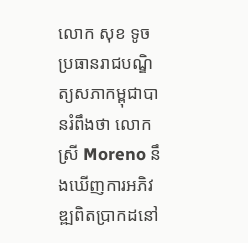លោក សុខ ទូច ប្រធានរាជបណ្ឌិត្យសភាកម្ពុជាបានរំពឹងថា លោកស្រី Moreno នឹងឃើញការអភិវឌ្ឍពិតប្រាកដនៅ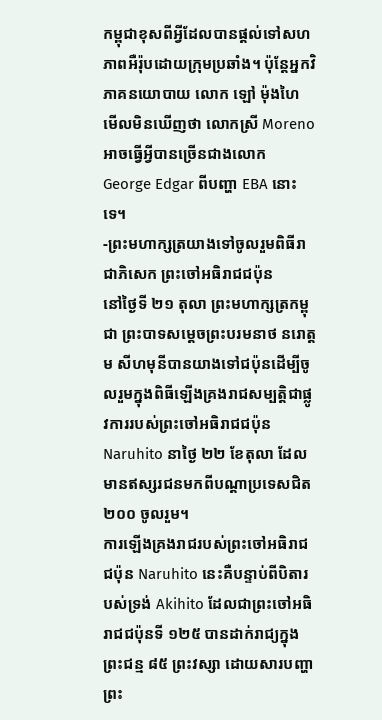កម្ពុជាខុសពីអ្វីដែលបានផ្តល់ទៅសហភាពអឺរ៉ុបដោយក្រុមប្រឆាំង។ ប៉ុន្តែអ្នកវិភាគនយោបាយ លោក ឡៅ ម៉ុងហៃ មើលមិនឃើញថា លោកស្រី Moreno អាចធ្វើអ្វីបានច្រើនជាងលោក George Edgar ពីបញ្ហា EBA នោះទេ។
-ព្រះមហាក្សត្រយាងទៅចូលរួមពិធីរាជាភិសេក ព្រះចៅអធិរាជជប៉ុន
នៅថ្ងៃទី ២១ តុលា ព្រះមហាក្សត្រកម្ពុជា ព្រះបាទសម្ដេចព្រះបរមនាថ នរោត្តម សីហមុនីបានយាងទៅជប៉ុនដើម្បីចូលរួមក្នុងពិធីឡើងគ្រងរាជសម្បត្តិជាផ្លូវការរបស់ព្រះចៅអធិរាជជប៉ុន Naruhito នាថ្ងៃ ២២ ខែតុលា ដែលមានឥស្សរជនមកពីបណ្ដាប្រទេសជិត ២០០ ចូលរួម។
ការឡើងគ្រងរាជរបស់ព្រះចៅអធិរាជជប៉ុន Naruhito នេះគឺបន្ទាប់ពីបិតារបស់ទ្រង់ Akihito ដែលជាព្រះចៅអធិរាជជប៉ុនទី ១២៥ បានដាក់រាជ្យក្នុងព្រះជន្ម ៨៥ ព្រះវស្សា ដោយសារបញ្ហាព្រះ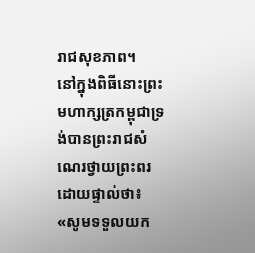រាជសុខភាព។
នៅក្នុងពិធីនោះព្រះមហាក្សត្រកម្ពុជាទ្រង់បានព្រះរាជសំណេរថ្វាយព្រះពរដោយផ្ទាល់ថា៖ «សូមទទួលយក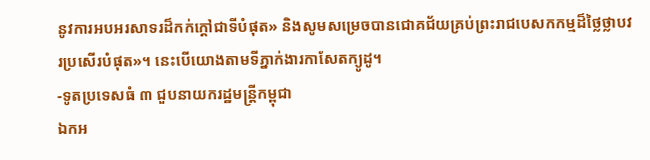នូវការអបអរសាទរដ៏កក់ក្ដៅជាទីបំផុត» និងសូមសម្រេចបានជោគជ័យគ្រប់ព្រះរាជបេសកកម្មដ៏ថ្លៃថ្លាបវរប្រសើរបំផុត»។ នេះបើយោងតាមទីភ្នាក់ងារកាសែតក្យូដូ។
-ទូតប្រទេសធំ ៣ ជួបនាយករដ្ឋមន្ត្រីកម្ពុជា
ឯកអ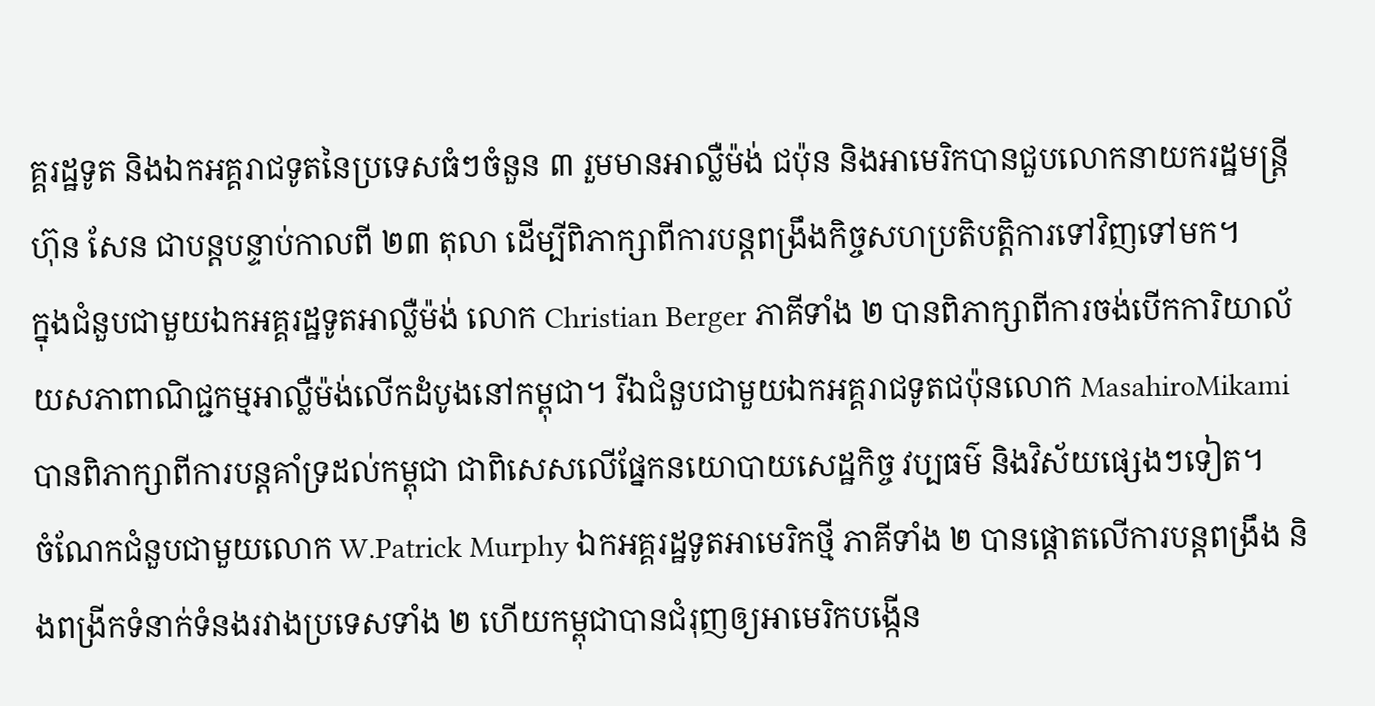គ្គរដ្ឋទូត និងឯកអគ្គរាជទូតនៃប្រទេសធំៗចំនួន ៣ រួមមានអាល្លឺម៉ង់ ជប៉ុន និងអាមេរិកបានជួបលោកនាយករដ្ឋមន្ត្រី ហ៊ុន សែន ជាបន្តបន្ទាប់កាលពី ២៣ តុលា ដើម្បីពិភាក្សាពីការបន្តពង្រឹងកិច្ចសហប្រតិបត្តិការទៅវិញទៅមក។
ក្នុងជំនួបជាមួយឯកអគ្គរដ្ឋទូតអាល្លឺម៉ង់ លោក Christian Berger ភាគីទាំង ២ បានពិភាក្សាពីការចង់បើកការិយាល័យសភាពាណិជ្ជកម្មអាល្លឺម៉ង់លើកដំបូងនៅកម្ពុជា។ រីឯជំនួបជាមួយឯកអគ្គរាជទូតជប៉ុនលោក MasahiroMikami បានពិភាក្សាពីការបន្តគាំទ្រដល់កម្ពុជា ជាពិសេសលើផ្នែកនយោបាយសេដ្ឋកិច្ច វប្បធម៌ និងវិស័យផ្សេងៗទៀត។
ចំណែកជំនួបជាមួយលោក W.Patrick Murphy ឯកអគ្គរដ្ឋទូតអាមេរិកថ្មី ភាគីទាំង ២ បានផ្ដោតលើការបន្តពង្រឹង និងពង្រីកទំនាក់ទំនងរវាងប្រទេសទាំង ២ ហើយកម្ពុជាបានជំរុញឲ្យអាមេរិកបង្កើន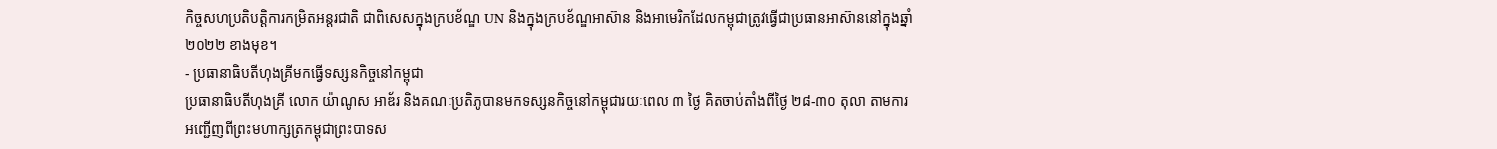កិច្ចសហប្រតិបត្តិការកម្រិតអន្តរជាតិ ជាពិសេសក្នុងក្របខ័ណ្ឌ UN និងក្នុងក្របខ័ណ្ឌអាស៊ាន និងអាមេរិកដែលកម្ពុជាត្រូវធ្វើជាប្រធានអាស៊ាននៅក្នុងឆ្នាំ ២០២២ ខាងមុខ។
- ប្រធានាធិបតីហុងគ្រីមកធ្វើទស្សនកិច្ចនៅកម្ពុជា
ប្រធានាធិបតីហុងគ្រី លោក យ៉ាណូស អាឌ័រ និងគណៈប្រតិភូបានមកទស្សនកិច្ចនៅកម្ពុជារយៈពេល ៣ ថ្ងៃ គិតចាប់តាំងពីថ្ងៃ ២៨-៣០ តុលា តាមការអញ្ជើញពីព្រះមហាក្សត្រកម្ពុជាព្រះបាទស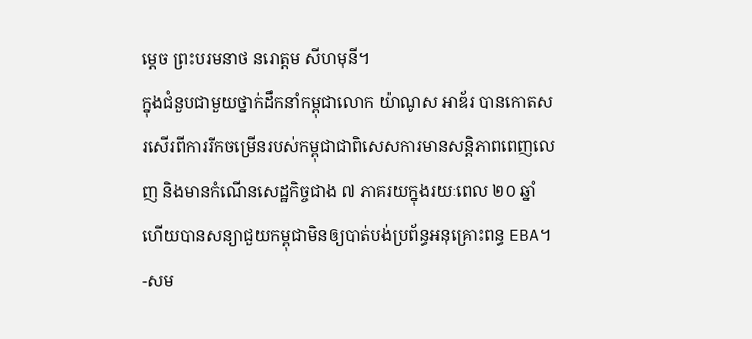ម្ដេច ព្រះបរមនាថ នរោត្ដម សីហមុនី។
ក្នុងជំនួបជាមួយថ្នាក់ដឹកនាំកម្ពុជាលោក យ៉ាណូស អាឌ័រ បានកោតសរសើរពីការរីកចម្រើនរបស់កម្ពុជាជាពិសេសការមានសន្តិភាពពេញលេញ និងមានកំណើនសេដ្ឋកិច្ចជាង ៧ ភាគរយក្នុងរយៈពេល ២០ ឆ្នាំ ហើយបានសន្យាជួយកម្ពុជាមិនឲ្យបាត់បង់ប្រព័ន្ធអនុគ្រោះពន្ធ EBA។
-សម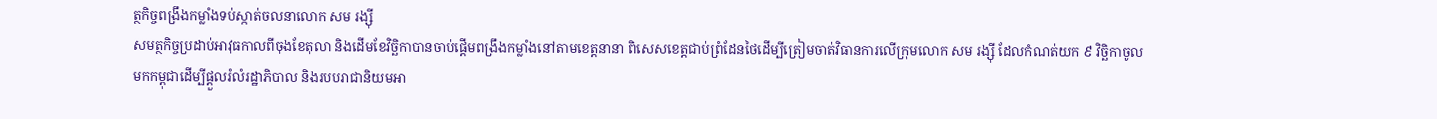ត្ថកិច្ចពង្រឹងកម្លាំងទប់ស្កាត់ចលនាលោក សម រង្ស៊ី
សមត្ថកិច្ចប្រដាប់អាវុធកាលពីចុងខែតុលា និងដើមខែវិច្ឆិកាបានចាប់ផ្ដើមពង្រឹងកម្លាំងនៅតាមខេត្តនានា ពិសេសខេត្តជាប់ព្រំដែនថៃដើម្បីត្រៀមចាត់វិធានការលើក្រុមលោក សម រង្ស៊ី ដែលកំណត់យក ៩ វិច្ឆិកាចូលមកកម្ពុជាដើម្បីផ្ដួលរំលំរដ្ឋាភិបាល និងរបបរាជានិយមអា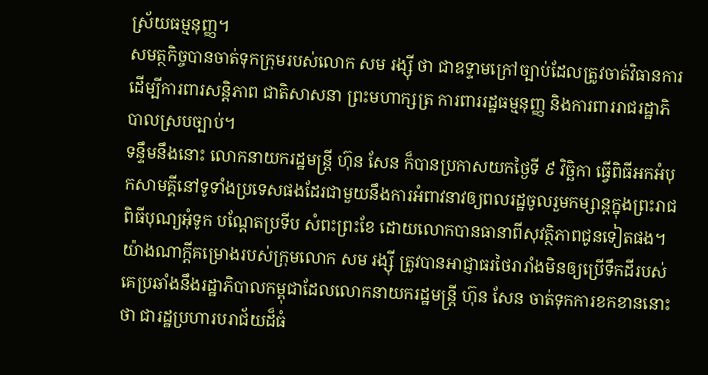ស្រ័យធម្មនុញ្ញ។
សមត្ថកិច្ចបានចាត់ទុកក្រុមរបស់លោក សម រង្ស៊ី ថា ជាឧទ្ទាមក្រៅច្បាប់ដែលត្រូវចាត់វិធានការ ដើម្បីការពារសន្តិភាព ជាតិសាសនា ព្រះមហាក្សត្រ ការពាររដ្ឋធម្មនុញ្ញ និងការពាររាជរដ្ឋាភិបាលស្របច្បាប់។
ទន្ទឹមនឹងនោះ លោកនាយករដ្ឋមន្ត្រី ហ៊ុន សែន ក៏បានប្រកាសយកថ្ងៃទី ៩ វិច្ឆិកា ធ្វើពិធីអកអំបុកសាមគ្គីនៅទូទាំងប្រទេសផងដែរជាមួយនឹងការអំពាវនាវឲ្យពលរដ្ឋចូលរួមកម្សាន្តក្នុងព្រះរាជពិធីបុណ្យអុំទូក បណ្ដែតប្រទីប សំពះព្រះខែ ដោយលោកបានធានាពីសុវត្ថិភាពជូនទៀតផង។
យ៉ាងណាក្ដីគម្រោងរបស់ក្រុមលោក សម រង្ស៊ី ត្រូវបានអាជ្ញាធរថៃរារាំងមិនឲ្យប្រើទឹកដីរបស់គេប្រឆាំងនឹងរដ្ឋាភិបាលកម្ពុជាដែលលោកនាយករដ្ឋមន្ត្រី ហ៊ុន សែន ចាត់ទុកការខកខាននោះថា ជារដ្ឋប្រហារបរាជ័យដ៏ធំ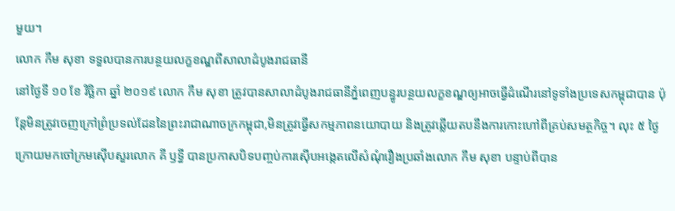មួយ។
លោក កឹម សុខា ទទួលបានការបន្ថយលក្ខខណ្ឌពីសាលាដំបូងរាជធានី
នៅថ្ងៃទី ១០ ខែ វិច្ឆិកា ឆ្នាំ ២០១៩ លោក កឹម សុខា ត្រូវបានសាលាដំបូងរាជធានីភ្នំពេញបន្ធូរបន្ថយលក្ខខណ្ឌឲ្យអាចធ្វើដំណើរនៅទូទាំងប្រទេសកម្ពុជាបាន ប៉ុន្តែមិនត្រូវចេញក្រៅព្រំប្រទល់ដែននៃព្រះរាជាណាចក្រកម្ពុជា,មិនត្រូវធ្វើសកម្មភាពនយោបាយ និងត្រូវឆ្លើយតបនឹងការកោះហៅពីគ្រប់សមត្ថកិច្ច។ លុះ ៥ ថ្ងៃក្រោយមកចៅក្រមស៊ើបសួរលោក គី ឫទ្ធី បានប្រកាសបិទបញ្ចប់ការស៊ើបអង្កេតលើសំណុំរឿងប្រឆាំងលោក កឹម សុខា បន្ទាប់ពីបាន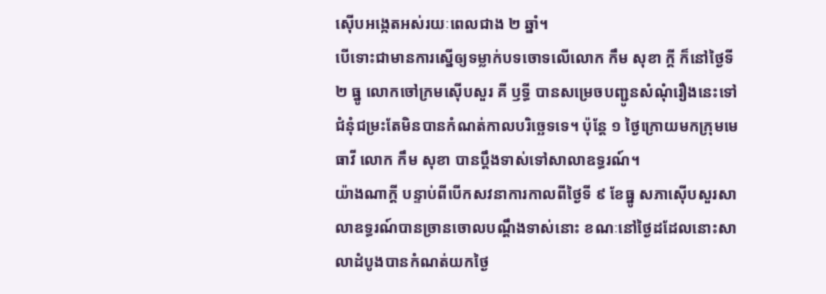ស៊ើបអង្កេតអស់រយៈពេលជាង ២ ឆ្នាំ។
បើទោះជាមានការស្នើឲ្យទម្លាក់បទចោទលើលោក កឹម សុខា ក្ដី ក៏នៅថ្ងៃទី ២ ធ្នូ លោកចៅក្រមស៊ើបសួរ គី ឫទ្ធី បានសម្រេចបញ្ជូនសំណុំរឿងនេះទៅជំនុំជម្រះតែមិនបានកំណត់កាលបរិច្ឆេទទេ។ ប៉ុន្តែ ១ ថ្ងៃក្រោយមកក្រុមមេធាវី លោក កឹម សុខា បានប្ដឹងទាស់ទៅសាលាឧទ្ធរណ៍។
យ៉ាងណាក្ដី បន្ទាប់ពីបើកសវនាការកាលពីថ្ងៃទី ៩ ខែធ្នូ សភាស៊ើបសួរសាលាឧទ្ធរណ៍បានច្រានចោលបណ្ដឹងទាស់នោះ ខណៈនៅថ្ងៃដដែលនោះសាលាដំបូងបានកំណត់យកថ្ងៃ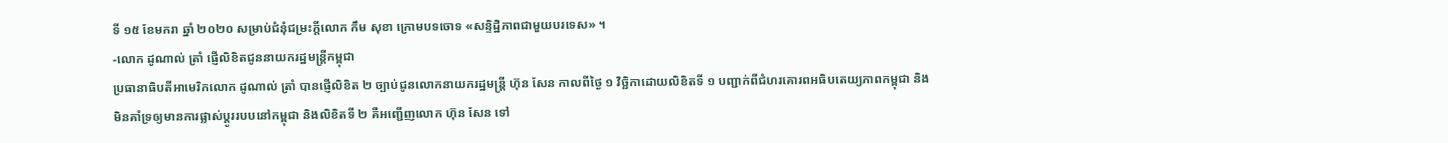ទី ១៥ ខែមករា ឆ្នាំ ២០២០ សម្រាប់ជំនុំជម្រះក្ដីលោក កឹម សុខា ក្រោមបទចោទ «សន្ទិដ្ឋិភាពជាមួយបរទេស» ។
-លោក ដូណាល់ ត្រាំ ផ្ញើលិខិតជូននាយករដ្ឋមន្ត្រីកម្ពុជា
ប្រធានាធិបតីអាមេរិកលោក ដូណាល់ ត្រាំ បានផ្ញើលិខិត ២ ច្បាប់ជូនលោកនាយករដ្ឋមន្ត្រី ហ៊ុន សែន កាលពីថ្ងៃ ១ វិច្ឆិកាដោយលិខិតទី ១ បញ្ជាក់ពីជំហរគោរពអធិបតេយ្យភាពកម្ពុជា និងមិនគាំទ្រឲ្យមានការផ្លាស់ប្តូររបបនៅកម្ពុជា និងលិខិតទី ២ គឺអញ្ជើញលោក ហ៊ុន សែន ទៅ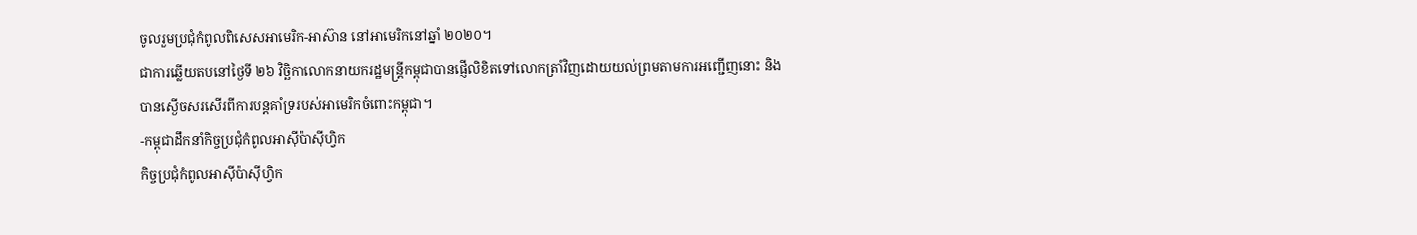ចូលរួមប្រជុំកំពូលពិសេសអាមេរិក-អាស៊ាន នៅអាមេរិកនៅឆ្នាំ ២០២០។
ជាការឆ្លើយតបនៅថ្ងៃទី ២៦ វិច្ឆិកាលោកនាយករដ្ឋមន្ត្រីកម្ពុជាបានផ្ញើលិខិតទៅលោកត្រាំវិញដោយយល់ព្រមតាមការអញ្ជើញនោះ និងបានស្ងើចសរសើរពីការបន្តគាំទ្ររបស់អាមេរិកចំពោះកម្ពុជា។
-កម្ពុជាដឹកនាំកិច្ចប្រជុំកំពូលអាស៊ីប៉ាស៊ីហ្វិក
កិច្ចប្រជុំកំពូលអាស៊ីប៉ាស៊ីហ្វិក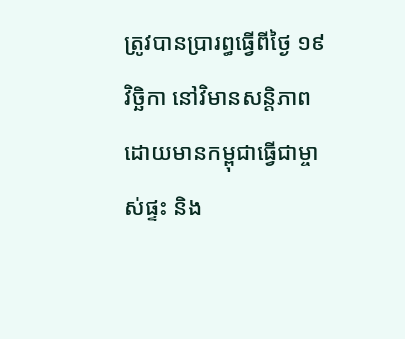ត្រូវបានប្រារព្ធធ្វើពីថ្ងៃ ១៩ វិច្ឆិកា នៅវិមានសន្តិភាពដោយមានកម្ពុជាធ្វើជាម្ចាស់ផ្ទះ និង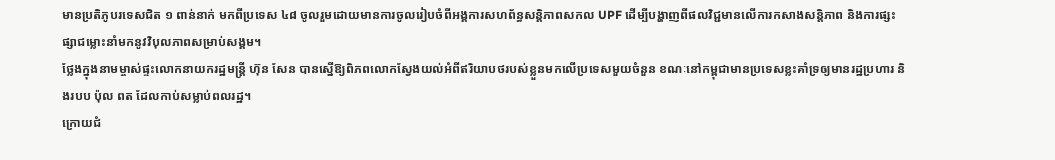មានប្រតិភូបរទេសជិត ១ ពាន់នាក់ មកពីប្រទេស ៤៨ ចូលរួមដោយមានការចូលរៀបចំពីអង្គការសហព័ន្ធសន្ដិភាពសកល UPF ដើម្បីបង្ហាញពីផលវិជ្ជមានលើការកសាងសន្តិភាព និងការផ្សះផ្សាជម្លោះនាំមកនូវវិបុលភាពសម្រាប់សង្គម។
ថ្លែងក្នុងនាមម្ចាស់ផ្ទះលោកនាយករដ្ឋមន្ត្រី ហ៊ុន សែន បានស្នើឱ្យពិភពលោកស្វែងយល់អំពីឥរិយាបថរបស់ខ្លួនមកលើប្រទេសមួយចំនួន ខណៈនៅកម្ពុជាមានប្រទេសខ្លះគាំទ្រឲ្យមានរដ្ឋប្រហារ និងរបប ប៉ុល ពត ដែលកាប់សម្លាប់ពលរដ្ឋ។
ក្រោយជំ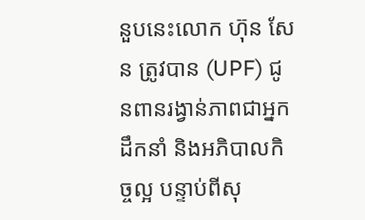នួបនេះលោក ហ៊ុន សែន ត្រូវបាន (UPF) ជូនពានរង្វាន់ភាពជាអ្នកដឹកនាំ និងអភិបាលកិច្ចល្អ បន្ទាប់ពីសុ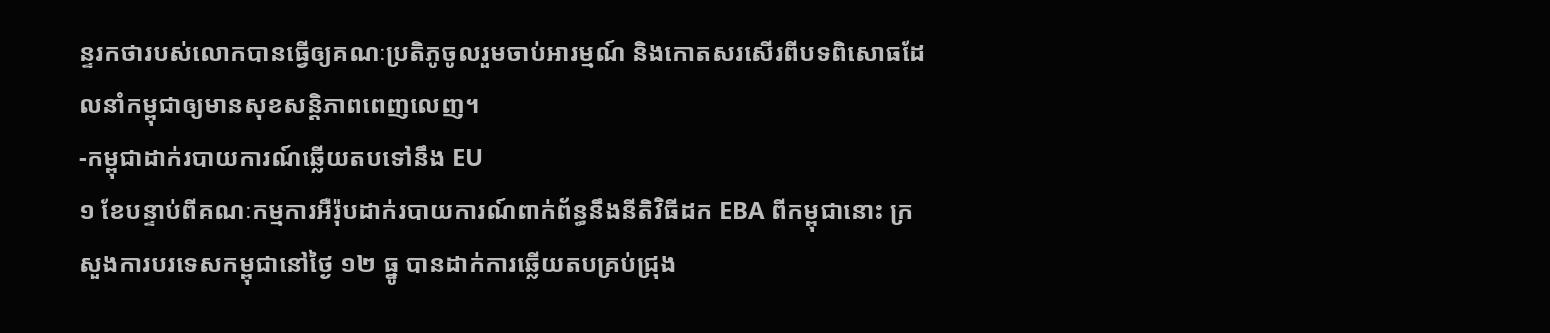ន្ទរកថារបស់លោកបានធ្វើឲ្យគណៈប្រតិភូចូលរួមចាប់អារម្មណ៍ និងកោតសរសើរពីបទពិសោធដែលនាំកម្ពុជាឲ្យមានសុខសន្តិភាពពេញលេញ។
-កម្ពុជាដាក់របាយការណ៍ឆ្លើយតបទៅនឹង EU
១ ខែបន្ទាប់ពីគណៈកម្មការអឺរ៉ុបដាក់របាយការណ៍ពាក់ព័ន្ធនឹងនីតិវិធីដក EBA ពីកម្ពុជានោះ ក្រសួងការបរទេសកម្ពុជានៅថ្ងៃ ១២ ធ្នូ បានដាក់ការឆ្លើយតបគ្រប់ជ្រុង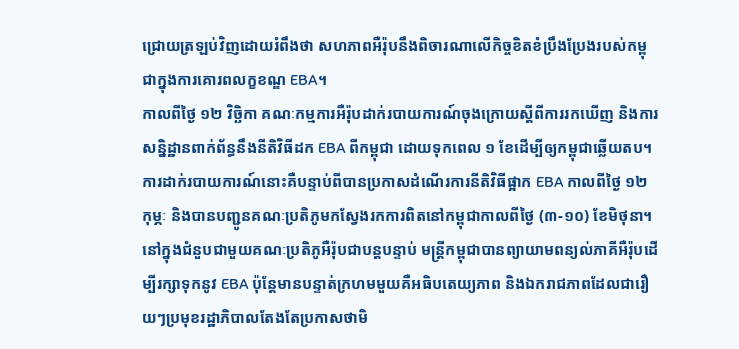ជ្រោយត្រឡប់វិញដោយរំពឹងថា សហភាពអឺរ៉ុបនឹងពិចារណាលើកិច្ចខិតខំប្រឹងប្រែងរបស់កម្ពុជាក្នុងការគោរពលក្ខខណ្ឌ EBA។
កាលពីថ្ងៃ ១២ វិច្ឆិកា គណៈកម្មការអឺរ៉ុបដាក់របាយការណ៍ចុងក្រោយស្ដីពីការរកឃើញ និងការសន្និដ្ឋានពាក់ព័ន្ធនឹងនីតិវិធីដក EBA ពីកម្ពុជា ដោយទុកពេល ១ ខែដើម្បីឲ្យកម្ពុជាឆ្លើយតប។ ការដាក់របាយការណ៍នោះគឺបន្ទាប់ពីបានប្រកាសដំណើរការនីតិវិធីផ្អាក EBA កាលពីថ្ងៃ ១២ កុម្ភៈ និងបានបញ្ជូនគណៈប្រតិភូមកស្វែងរកការពិតនៅកម្ពុជាកាលពីថ្ងៃ (៣-១០) ខែមិថុនា។
នៅក្នុងជំនួបជាមួយគណៈប្រតិភូអឺរ៉ុបជាបន្ដបន្ទាប់ មន្ត្រីកម្ពុជាបានព្យាយាមពន្យល់ភាគីអឺរ៉ុបដើម្បីរក្សាទុកនូវ EBA ប៉ុន្តែមានបន្ទាត់ក្រហមមួយគឺអធិបតេយ្យភាព និងឯករាជភាពដែលជារឿយៗប្រមុខរដ្ឋាភិបាលតែងតែប្រកាសថាមិ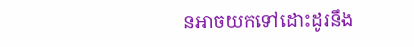នអាចយកទៅដោះដូរនឹង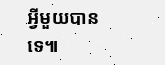អ្វីមួយបានទេ៕